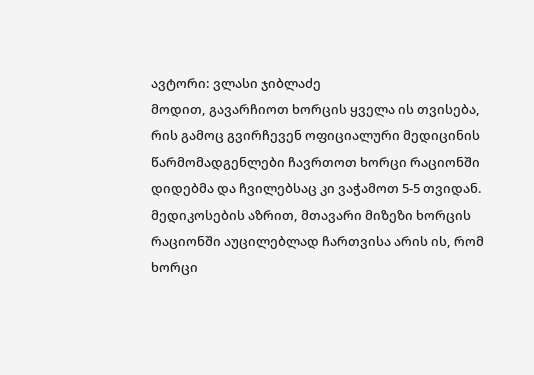ავტორი: ვლასი ჯიბლაძე
მოდით, გავარჩიოთ ხორცის ყველა ის თვისება, რის გამოც გვირჩევენ ოფიციალური მედიცინის წარმომადგენლები ჩავრთოთ ხორცი რაციონში დიდებმა და ჩვილებსაც კი ვაჭამოთ 5-5 თვიდან. მედიკოსების აზრით, მთავარი მიზეზი ხორცის რაციონში აუცილებლად ჩართვისა არის ის, რომ ხორცი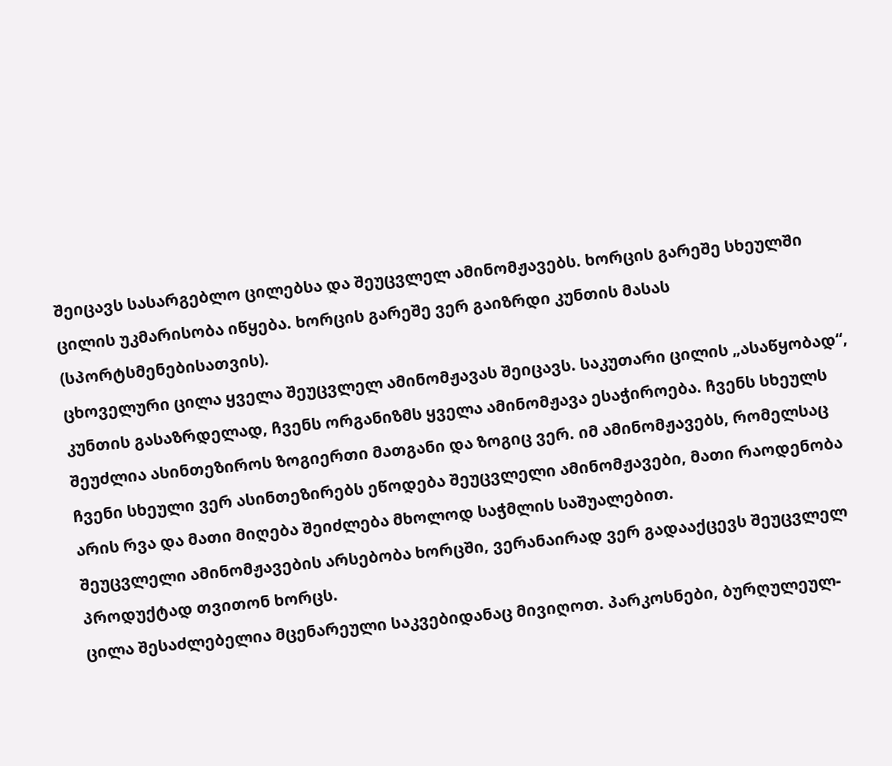შეიცავს სასარგებლო ცილებსა და შეუცვლელ ამინომჟავებს. ხორცის გარეშე სხეულში ცილის უკმარისობა იწყება. ხორცის გარეშე ვერ გაიზრდი კუნთის მასას (სპორტსმენებისათვის).
ცხოველური ცილა ყველა შეუცვლელ ამინომჟავას შეიცავს. საკუთარი ცილის „ასაწყობად“, კუნთის გასაზრდელად, ჩვენს ორგანიზმს ყველა ამინომჟავა ესაჭიროება. ჩვენს სხეულს შეუძლია ასინთეზიროს ზოგიერთი მათგანი და ზოგიც ვერ. იმ ამინომჟავებს, რომელსაც ჩვენი სხეული ვერ ასინთეზირებს ეწოდება შეუცვლელი ამინომჟავები, მათი რაოდენობა არის რვა და მათი მიღება შეიძლება მხოლოდ საჭმლის საშუალებით.
შეუცვლელი ამინომჟავების არსებობა ხორცში, ვერანაირად ვერ გადააქცევს შეუცვლელ პროდუქტად თვითონ ხორცს.
ცილა შესაძლებელია მცენარეული საკვებიდანაც მივიღოთ. პარკოსნები, ბურღულეულ-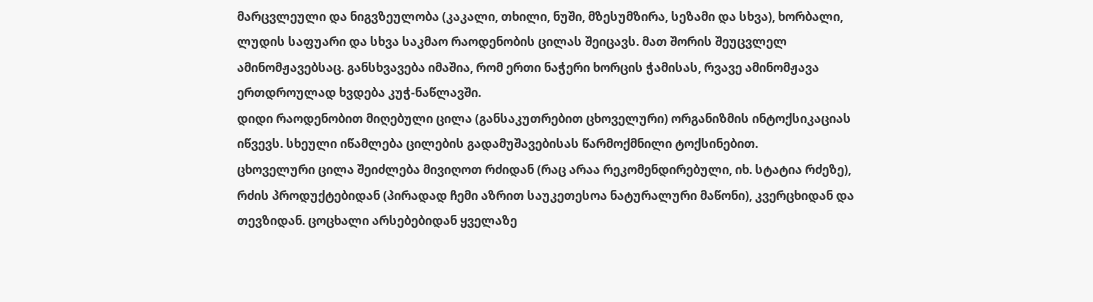მარცვლეული და ნიგვზეულობა (კაკალი, თხილი, ნუში, მზესუმზირა, სეზამი და სხვა), ხორბალი, ლუდის საფუარი და სხვა საკმაო რაოდენობის ცილას შეიცავს. მათ შორის შეუცვლელ ამინომჟავებსაც. განსხვავება იმაშია, რომ ერთი ნაჭერი ხორცის ჭამისას, რვავე ამინომჟავა ერთდროულად ხვდება კუჭ-ნაწლავში.
დიდი რაოდენობით მიღებული ცილა (განსაკუთრებით ცხოველური) ორგანიზმის ინტოქსიკაციას იწვევს. სხეული იწამლება ცილების გადამუშავებისას წარმოქმნილი ტოქსინებით.
ცხოველური ცილა შეიძლება მივიღოთ რძიდან (რაც არაა რეკომენდირებული, იხ. სტატია რძეზე), რძის პროდუქტებიდან (პირადად ჩემი აზრით საუკეთესოა ნატურალური მაწონი), კვერცხიდან და თევზიდან. ცოცხალი არსებებიდან ყველაზე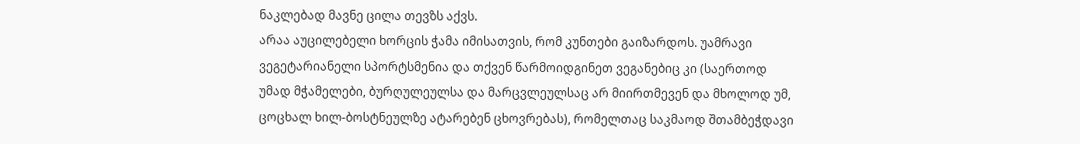ნაკლებად მავნე ცილა თევზს აქვს.
არაა აუცილებელი ხორცის ჭამა იმისათვის, რომ კუნთები გაიზარდოს. უამრავი ვეგეტარიანელი სპორტსმენია და თქვენ წარმოიდგინეთ ვეგანებიც კი (საერთოდ უმად მჭამელები, ბურღულეულსა და მარცვლეულსაც არ მიირთმევენ და მხოლოდ უმ, ცოცხალ ხილ-ბოსტნეულზე ატარებენ ცხოვრებას), რომელთაც საკმაოდ შთამბეჭდავი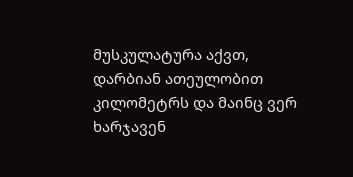მუსკულატურა აქვთ, დარბიან ათეულობით კილომეტრს და მაინც ვერ ხარჯავენ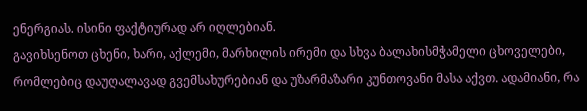ენერგიას. ისინი ფაქტიურად არ იღლებიან.
გავიხსენოთ ცხენი, ხარი, აქლემი, მარხილის ირემი და სხვა ბალახისმჭამელი ცხოველები, რომლებიც დაუღალავად გვემსახურებიან და უზარმაზარი კუნთოვანი მასა აქვთ. ადამიანი, რა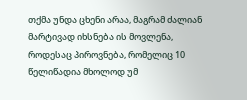თქმა უნდა ცხენი არაა, მაგრამ ძალიან მარტივად იხსნება ის მოვლენა, როდესაც პიროვნება, რომელიც 10 წელიწადია მხოლოდ უმ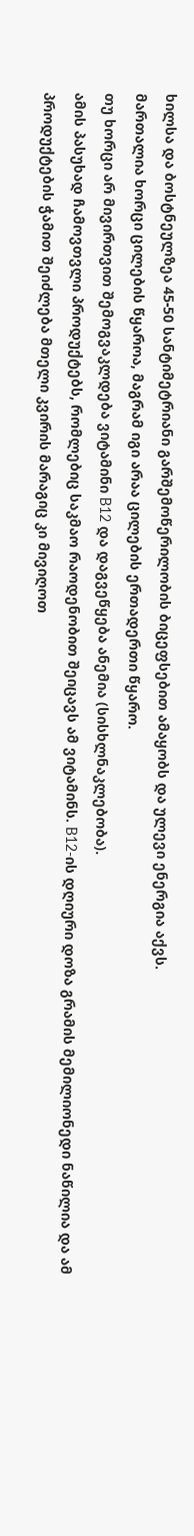ხილსა და ბოსტნეულზეა 45-50 სანტიმეტრიანი გარშემოწერილობის ბიცეფსებით ამაყობს და ულევი ენერგია აქვს.
მართალია ხორცი ცილების წყაროა, მაგრამ იგი არაა ცილების ერთადერთი წყარო.
თუ ხორცი არ მივირთვით შემოგვაკლდება ვიტამინი B12 და დაგვეწყება ანემია (სისხლნაკლებობა).
ამის პასუხად ჩამოვთვლი პროდუქტებს, რომლებიც საკმაო რაოდენობით შეიცავს ამ ვიტამინს. B12-ის დღიური დოზა გრამის მემილიონედი ნაწილია და ამ პროდუქტების ჭამით შეიძლება მთელი კვირის მარაგიც კი მივიღოთ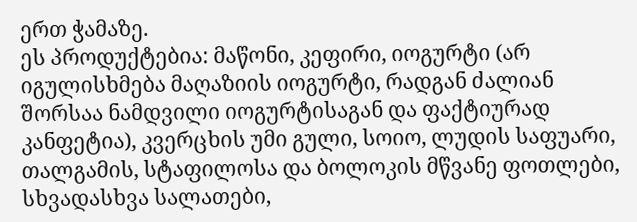ერთ ჭამაზე.
ეს პროდუქტებია: მაწონი, კეფირი, იოგურტი (არ იგულისხმება მაღაზიის იოგურტი, რადგან ძალიან შორსაა ნამდვილი იოგურტისაგან და ფაქტიურად კანფეტია), კვერცხის უმი გული, სოიო, ლუდის საფუარი, თალგამის, სტაფილოსა და ბოლოკის მწვანე ფოთლები, სხვადასხვა სალათები,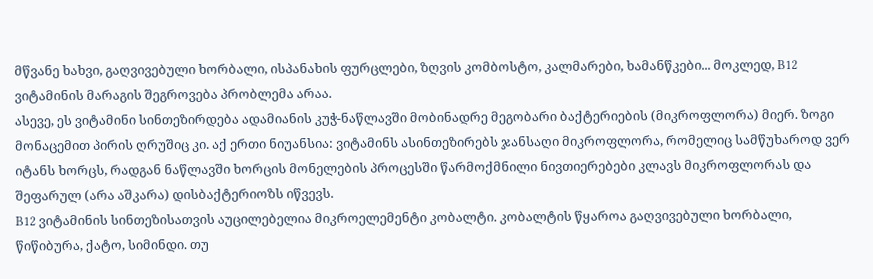მწვანე ხახვი, გაღვივებული ხორბალი, ისპანახის ფურცლები, ზღვის კომბოსტო, კალმარები, ხამანწკები... მოკლედ, B12 ვიტამინის მარაგის შეგროვება პრობლემა არაა.
ასევე, ეს ვიტამინი სინთეზირდება ადამიანის კუჭ-ნაწლავში მობინადრე მეგობარი ბაქტერიების (მიკროფლორა) მიერ. ზოგი მონაცემით პირის ღრუშიც კი. აქ ერთი ნიუანსია: ვიტამინს ასინთეზირებს ჯანსაღი მიკროფლორა, რომელიც სამწუხაროდ ვერ იტანს ხორცს, რადგან ნაწლავში ხორცის მონელების პროცესში წარმოქმნილი ნივთიერებები კლავს მიკროფლორას და შეფარულ (არა აშკარა) დისბაქტერიოზს იწვევს.
B12 ვიტამინის სინთეზისათვის აუცილებელია მიკროელემენტი კობალტი. კობალტის წყაროა გაღვივებული ხორბალი, წიწიბურა, ქატო, სიმინდი. თუ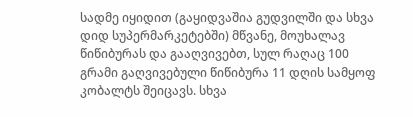სადმე იყიდით (გაყიდვაშია გუდვილში და სხვა დიდ სუპერმარკეტებში) მწვანე, მოუხალავ წიწიბურას და გააღვივებთ, სულ რაღაც 100 გრამი გაღვივებული წიწიბურა 11 დღის სამყოფ კობალტს შეიცავს. სხვა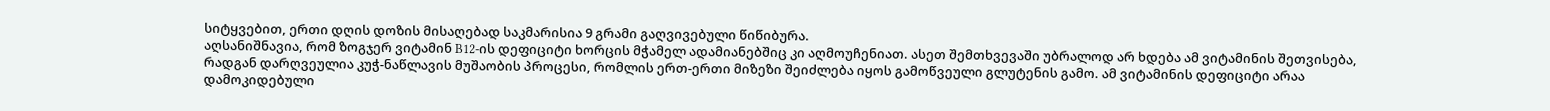სიტყვებით, ერთი დღის დოზის მისაღებად საკმარისია 9 გრამი გაღვივებული წიწიბურა.
აღსანიშნავია, რომ ზოგჯერ ვიტამინ B12-ის დეფიციტი ხორცის მჭამელ ადამიანებშიც კი აღმოუჩენიათ. ასეთ შემთხვევაში უბრალოდ არ ხდება ამ ვიტამინის შეთვისება, რადგან დარღვეულია კუჭ-ნაწლავის მუშაობის პროცესი, რომლის ერთ-ერთი მიზეზი შეიძლება იყოს გამოწვეული გლუტენის გამო. ამ ვიტამინის დეფიციტი არაა დამოკიდებული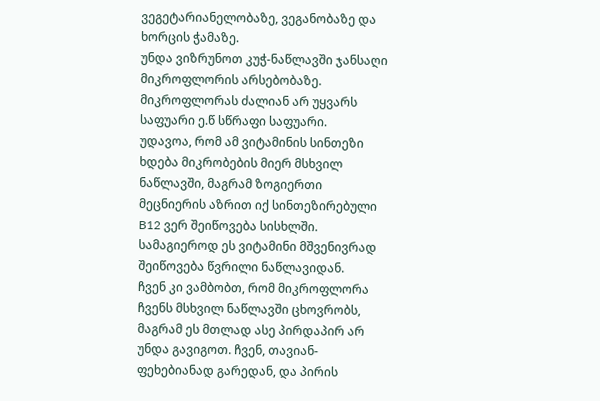ვეგეტარიანელობაზე, ვეგანობაზე და ხორცის ჭამაზე.
უნდა ვიზრუნოთ კუჭ-ნაწლავში ჯანსაღი მიკროფლორის არსებობაზე. მიკროფლორას ძალიან არ უყვარს საფუარი ე.წ სწრაფი საფუარი.
უდავოა, რომ ამ ვიტამინის სინთეზი ხდება მიკრობების მიერ მსხვილ ნაწლავში, მაგრამ ზოგიერთი მეცნიერის აზრით იქ სინთეზირებული B12 ვერ შეიწოვება სისხლში. სამაგიეროდ ეს ვიტამინი მშვენივრად შეიწოვება წვრილი ნაწლავიდან.
ჩვენ კი ვამბობთ, რომ მიკროფლორა ჩვენს მსხვილ ნაწლავში ცხოვრობს, მაგრამ ეს მთლად ასე პირდაპირ არ უნდა გავიგოთ. ჩვენ, თავიან-ფეხებიანად გარედან, და პირის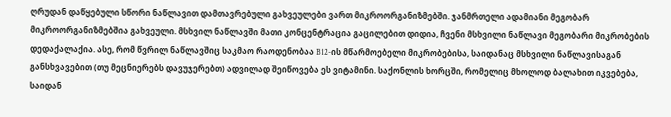ღრუდან დაწყებული სწორი ნაწლავით დამთავრებული გახვეულები ვართ მიკროორგანიზმებში. ჯანმრთელი ადამიანი მეგობარ მიკროორგანიზმებშია გახვეული. მსხვილ ნაწლავში მათი კონცენტრაცია გაცილებით დიდია, ჩვენი მსხვილი ნაწლავი მეგობარი მიკრობების დედაქალაქია. ასე, რომ წვრილ ნაწლავშიც საკმაო რაოდენობაა B12-ის მწარმოებელი მიკრობებისა, საიდანაც მსხვილი ნაწლავისაგან განსხვავებით (თუ მეცნიერებს დავუჯერებთ) ადვილად შეიწოვება ეს ვიტამინი. საქონლის ხორცში, რომელიც მხოლოდ ბალახით იკვებება, საიდან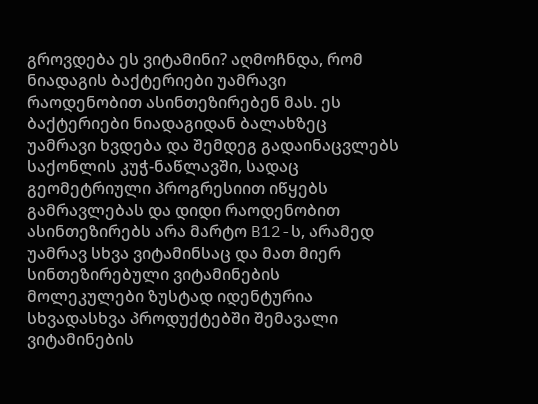გროვდება ეს ვიტამინი? აღმოჩნდა, რომ ნიადაგის ბაქტერიები უამრავი რაოდენობით ასინთეზირებენ მას. ეს ბაქტერიები ნიადაგიდან ბალახზეც უამრავი ხვდება და შემდეგ გადაინაცვლებს საქონლის კუჭ-ნაწლავში, სადაც გეომეტრიული პროგრესიით იწყებს გამრავლებას და დიდი რაოდენობით ასინთეზირებს არა მარტო B12-ს, არამედ უამრავ სხვა ვიტამინსაც და მათ მიერ სინთეზირებული ვიტამინების მოლეკულები ზუსტად იდენტურია სხვადასხვა პროდუქტებში შემავალი ვიტამინების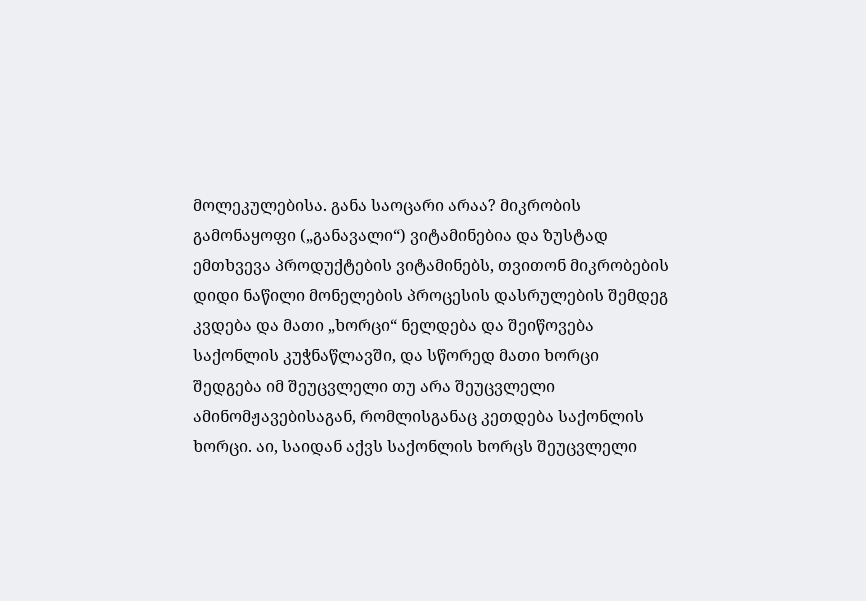მოლეკულებისა. განა საოცარი არაა? მიკრობის გამონაყოფი („განავალი“) ვიტამინებია და ზუსტად ემთხვევა პროდუქტების ვიტამინებს, თვითონ მიკრობების დიდი ნაწილი მონელების პროცესის დასრულების შემდეგ კვდება და მათი „ხორცი“ ნელდება და შეიწოვება საქონლის კუჭნაწლავში, და სწორედ მათი ხორცი შედგება იმ შეუცვლელი თუ არა შეუცვლელი ამინომჟავებისაგან, რომლისგანაც კეთდება საქონლის ხორცი. აი, საიდან აქვს საქონლის ხორცს შეუცვლელი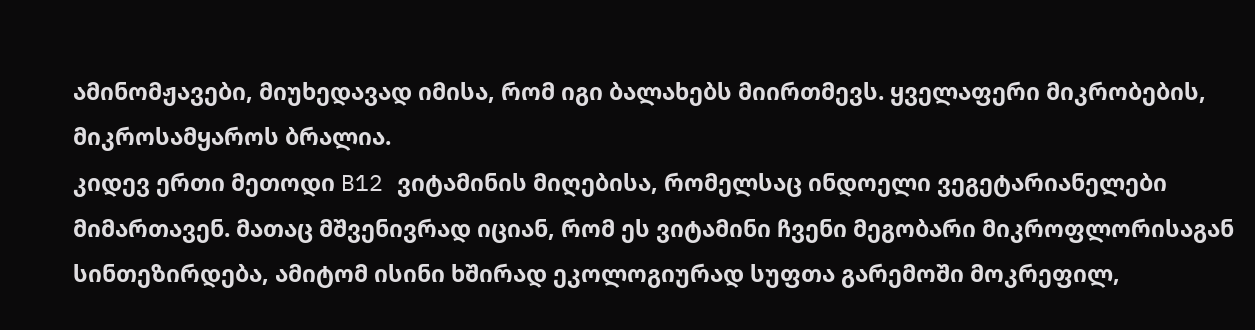ამინომჟავები, მიუხედავად იმისა, რომ იგი ბალახებს მიირთმევს. ყველაფერი მიკრობების, მიკროსამყაროს ბრალია.
კიდევ ერთი მეთოდი B12 ვიტამინის მიღებისა, რომელსაც ინდოელი ვეგეტარიანელები მიმართავენ. მათაც მშვენივრად იციან, რომ ეს ვიტამინი ჩვენი მეგობარი მიკროფლორისაგან სინთეზირდება, ამიტომ ისინი ხშირად ეკოლოგიურად სუფთა გარემოში მოკრეფილ,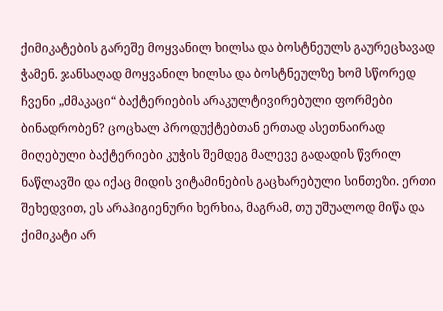ქიმიკატების გარეშე მოყვანილ ხილსა და ბოსტნეულს გაურეცხავად ჭამენ. ჯანსაღად მოყვანილ ხილსა და ბოსტნეულზე ხომ სწორედ ჩვენი „ძმაკაცი“ ბაქტერიების არაკულტივირებული ფორმები ბინადრობენ? ცოცხალ პროდუქტებთან ერთად ასეთნაირად მიღებული ბაქტერიები კუჭის შემდეგ მალევე გადადის წვრილ ნაწლავში და იქაც მიდის ვიტამინების გაცხარებული სინთეზი. ერთი შეხედვით, ეს არაჰიგიენური ხერხია, მაგრამ, თუ უშუალოდ მიწა და ქიმიკატი არ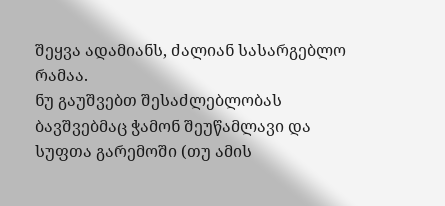შეყვა ადამიანს, ძალიან სასარგებლო რამაა.
ნუ გაუშვებთ შესაძლებლობას ბავშვებმაც ჭამონ შეუწამლავი და სუფთა გარემოში (თუ ამის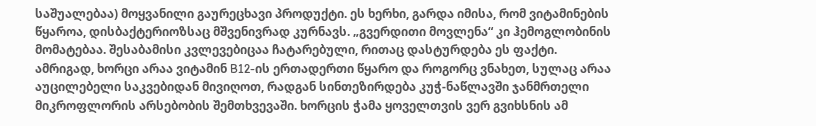საშუალებაა) მოყვანილი გაურეცხავი პროდუქტი. ეს ხერხი, გარდა იმისა, რომ ვიტამინების წყაროა, დისბაქტერიოზსაც მშვენივრად კურნავს. „გვერდითი მოვლენა“ კი ჰემოგლობინის მომატებაა. შესაბამისი კვლევებიცაა ჩატარებული, რითაც დასტურდება ეს ფაქტი.
ამრიგად, ხორცი არაა ვიტამინ B12-ის ერთადერთი წყარო და როგორც ვნახეთ, სულაც არაა აუცილებელი საკვებიდან მივიღოთ, რადგან სინთეზირდება კუჭ-ნაწლავში ჯანმრთელი მიკროფლორის არსებობის შემთხვევაში. ხორცის ჭამა ყოველთვის ვერ გვიხსნის ამ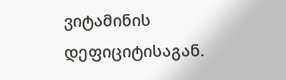ვიტამინის დეფიციტისაგან.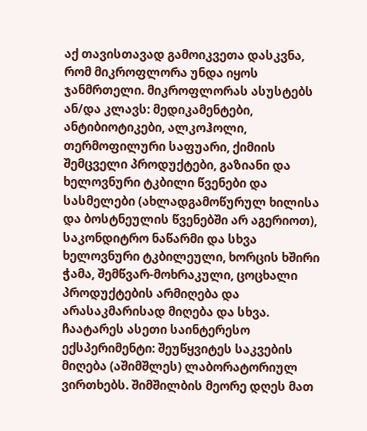აქ თავისთავად გამოიკვეთა დასკვნა, რომ მიკროფლორა უნდა იყოს ჯანმრთელი. მიკროფლორას ასუსტებს ან/და კლავს: მედიკამენტები, ანტიბიოტიკები, ალკოჰოლი, თერმოფილური საფუარი, ქიმიის შემცველი პროდუქტები, გაზიანი და ხელოვნური ტკბილი წვენები და სასმელები (ახლადგამოწურულ ხილისა და ბოსტნეულის წვენებში არ აგერიოთ), საკონდიტრო ნაწარმი და სხვა ხელოვნური ტკბილეული, ხორცის ხშირი ჭამა, შემწვარ-მოხრაკული, ცოცხალი პროდუქტების არმიღება და არასაკმარისად მიღება და სხვა.
ჩაატარეს ასეთი საინტერესო ექსპერიმენტი: შეუწყვიტეს საკვების მიღება (აშიმშლეს) ლაბორატორიულ ვირთხებს. შიმშილბის მეორე დღეს მათ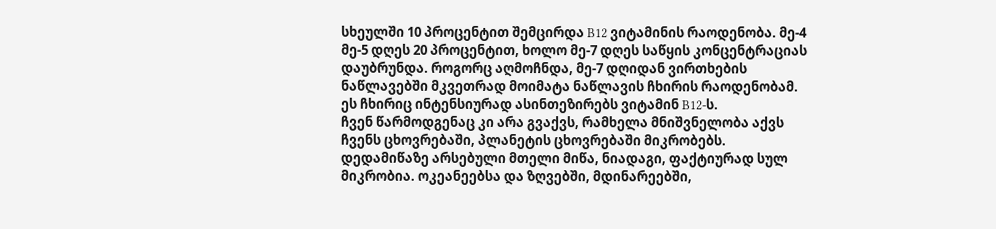სხეულში 10 პროცენტით შემცირდა B12 ვიტამინის რაოდენობა. მე-4 მე-5 დღეს 20 პროცენტით, ხოლო მე-7 დღეს საწყის კონცენტრაციას დაუბრუნდა. როგორც აღმოჩნდა, მე-7 დღიდან ვირთხების ნაწლავებში მკვეთრად მოიმატა ნაწლავის ჩხირის რაოდენობამ. ეს ჩხირიც ინტენსიურად ასინთეზირებს ვიტამინ B12-ს.
ჩვენ წარმოდგენაც კი არა გვაქვს, რამხელა მნიშვნელობა აქვს ჩვენს ცხოვრებაში, პლანეტის ცხოვრებაში მიკრობებს. დედამიწაზე არსებული მთელი მიწა, ნიადაგი, ფაქტიურად სულ მიკრობია. ოკეანეებსა და ზღვებში, მდინარეებში,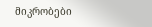მიკრობები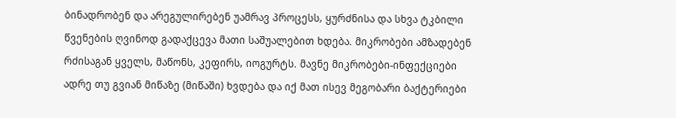ბინადრობენ და არეგულირებენ უამრავ პროცესს, ყურძნისა და სხვა ტკბილი წვენების ღვინოდ გადაქცევა მათი საშუალებით ხდება. მიკრობები ამზადებენ რძისაგან ყველს, მაწონს, კეფირს, იოგურტს. მავნე მიკრობები-ინფექციები ადრე თუ გვიან მიწაზე (მიწაში) ხვდება და იქ მათ ისევ მეგობარი ბაქტერიები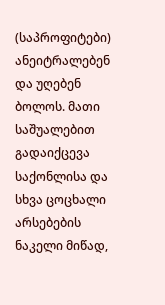(საპროფიტები) ანეიტრალებენ და უღებენ ბოლოს. მათი საშუალებით გადაიქცევა საქონლისა და სხვა ცოცხალი არსებების ნაკელი მიწად,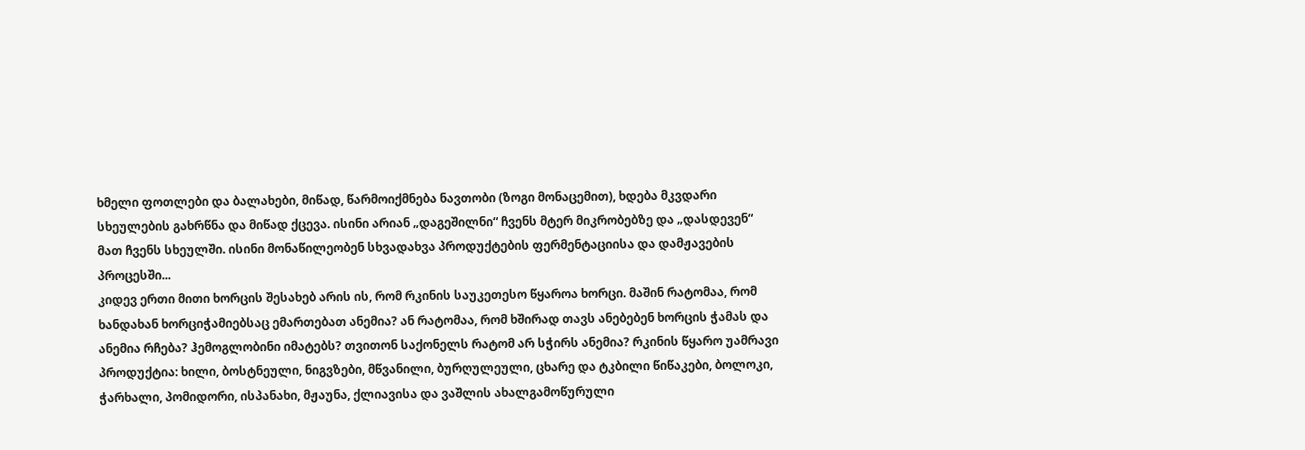ხმელი ფოთლები და ბალახები, მიწად, წარმოიქმნება ნავთობი (ზოგი მონაცემით), ხდება მკვდარი სხეულების გახრწნა და მიწად ქცევა. ისინი არიან „დაგეშილნი“ ჩვენს მტერ მიკრობებზე და „დასდევენ“ მათ ჩვენს სხეულში. ისინი მონაწილეობენ სხვადახვა პროდუქტების ფერმენტაციისა და დამჟავების პროცესში...
კიდევ ერთი მითი ხორცის შესახებ არის ის, რომ რკინის საუკეთესო წყაროა ხორცი. მაშინ რატომაა, რომ ხანდახან ხორციჭამიებსაც ემართებათ ანემია? ან რატომაა, რომ ხშირად თავს ანებებენ ხორცის ჭამას და ანემია რჩება? ჰემოგლობინი იმატებს? თვითონ საქონელს რატომ არ სჭირს ანემია? რკინის წყარო უამრავი პროდუქტია: ხილი, ბოსტნეული, ნიგვზები, მწვანილი, ბურღულეული, ცხარე და ტკბილი წიწაკები, ბოლოკი, ჭარხალი, პომიდორი, ისპანახი, მჟაუნა, ქლიავისა და ვაშლის ახალგამოწურული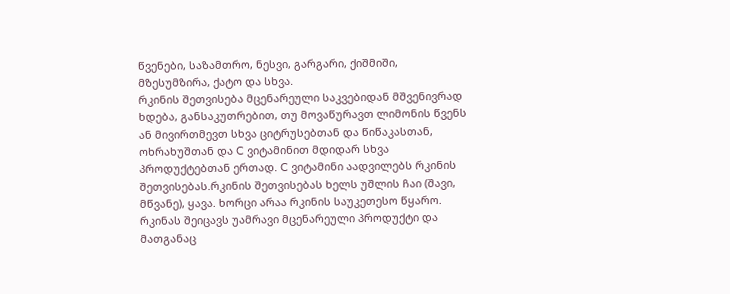წვენები, საზამთრო, ნესვი, გარგარი, ქიშმიში, მზესუმზირა, ქატო და სხვა.
რკინის შეთვისება მცენარეული საკვებიდან მშვენივრად ხდება, განსაკუთრებით, თუ მოვაწურავთ ლიმონის წვენს ან მივირთმევთ სხვა ციტრუსებთან და წიწაკასთან, ოხრახუშთან და C ვიტამინით მდიდარ სხვა პროდუქტებთან ერთად. C ვიტამინი აადვილებს რკინის შეთვისებას.რკინის შეთვისებას ხელს უშლის ჩაი (შავი, მწვანე), ყავა. ხორცი არაა რკინის საუკეთესო წყარო. რკინას შეიცავს უამრავი მცენარეული პროდუქტი და მათგანაც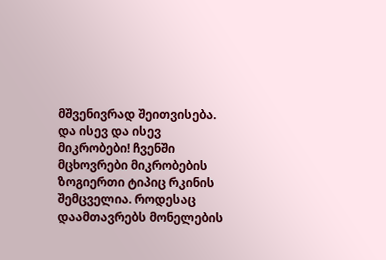მშვენივრად შეითვისება.
და ისევ და ისევ მიკრობები! ჩვენში მცხოვრები მიკრობების ზოგიერთი ტიპიც რკინის შემცველია. როდესაც დაამთავრებს მონელების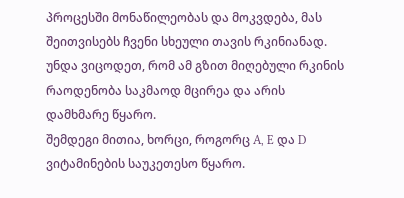პროცესში მონაწილეობას და მოკვდება, მას შეითვისებს ჩვენი სხეული თავის რკინიანად. უნდა ვიცოდეთ, რომ ამ გზით მიღებული რკინის რაოდენობა საკმაოდ მცირეა და არის დამხმარე წყარო.
შემდეგი მითია, ხორცი, როგორც A, E და D ვიტამინების საუკეთესო წყარო.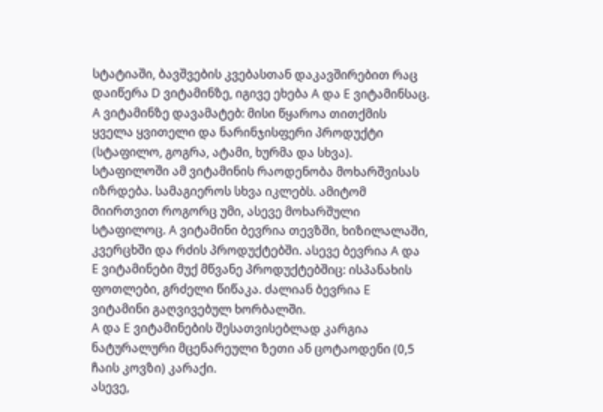სტატიაში, ბავშვების კვებასთან დაკავშირებით რაც დაიწერა D ვიტამინზე, იგივე ეხება A და E ვიტამინსაც. A ვიტამინზე დავამატებ: მისი წყაროა თითქმის ყველა ყვითელი და ნარინჯისფერი პროდუქტი (სტაფილო, გოგრა, ატამი, ხურმა და სხვა). სტაფილოში ამ ვიტამინის რაოდენობა მოხარშვისას იზრდება. სამაგიეროს სხვა იკლებს. ამიტომ მიირთვით როგორც უმი, ასევე მოხარშული სტაფილოც. A ვიტამინი ბევრია თევზში, ხიზილალაში, კვერცხში და რძის პროდუქტებში. ასევე ბევრია A და E ვიტამინები მუქ მწვანე პროდუქტებშიც: ისპანახის ფოთლები, გრძელი წიწაკა. ძალიან ბევრია E ვიტამინი გაღვივებულ ხორბალში.
A და E ვიტამინების შესათვისებლად კარგია ნატურალური მცენარეული ზეთი ან ცოტაოდენი (0,5 ჩაის კოვზი) კარაქი.
ასევე,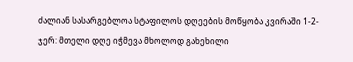ძალიან სასარგებლოა სტაფილოს დღეების მოწყობა კვირაში 1-2-ჯერ: მთელი დღე იჭმევა მხოლოდ გახეხილი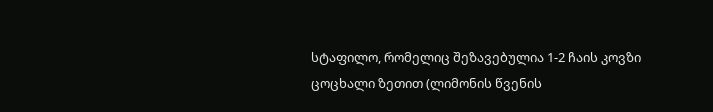სტაფილო, რომელიც შეზავებულია 1-2 ჩაის კოვზი ცოცხალი ზეთით (ლიმონის წვენის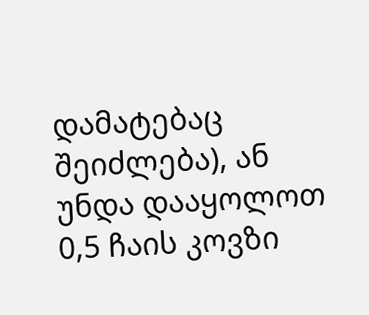დამატებაც შეიძლება), ან უნდა დააყოლოთ 0,5 ჩაის კოვზი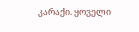კარაქი. ყოველი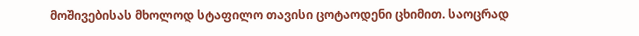მოშივებისას მხოლოდ სტაფილო თავისი ცოტაოდენი ცხიმით. საოცრად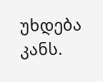უხდება კანს.